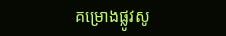គម្រោងផ្លូវសូ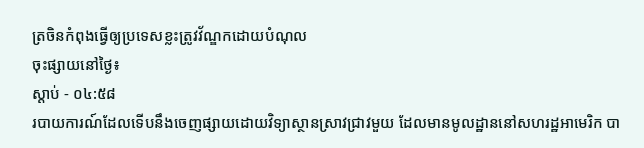ត្រចិនកំពុងធ្វើឲ្យប្រទេសខ្លះត្រូវវ័ណ្ឌកដោយបំណុល
ចុះផ្សាយនៅថ្ងៃ៖
ស្តាប់ - ០៤:៥៨
របាយការណ៍ដែលទើបនឹងចេញផ្សាយដោយវិទ្យាស្ថានស្រាវជ្រាវមួយ ដែលមានមូលដ្ឋាននៅសហរដ្ឋអាមេរិក បា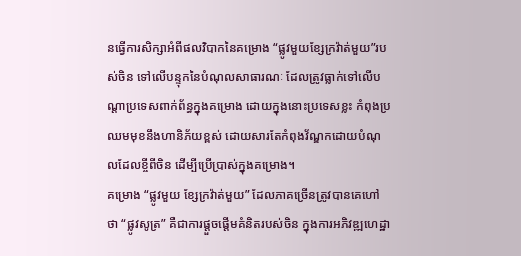នធ្វើការសិក្សាអំពីផលវិបាកនៃគម្រោង “ផ្លូវមួយខ្សែក្រវ៉ាត់មួយ”របស់ចិន ទៅលើបន្ទុកនៃបំណុលសាធារណៈ ដែលត្រូវធ្លាក់ទៅលើបណ្តាប្រទេសពាក់ព័ន្ធក្នុងគម្រោង ដោយក្នុងនោះប្រទេសខ្លះ កំពុងប្រឈមមុខនឹងហានិភ័យខ្ពស់ ដោយសារតែកំពុងវ័ណ្ឌកដោយបំណុលដែលខ្ចីពីចិន ដើម្បីប្រើប្រាស់ក្នុងគម្រោង។
គម្រោង “ផ្លូវមួយ ខ្សែក្រវ៉ាត់មួយ” ដែលភាគច្រើនត្រូវបានគេហៅថា “ផ្លូវសូត្រ” គឺជាការផ្តួចផ្តើមគំនិតរបស់ចិន ក្នុងការអភិវឌ្ឍហេដ្ឋា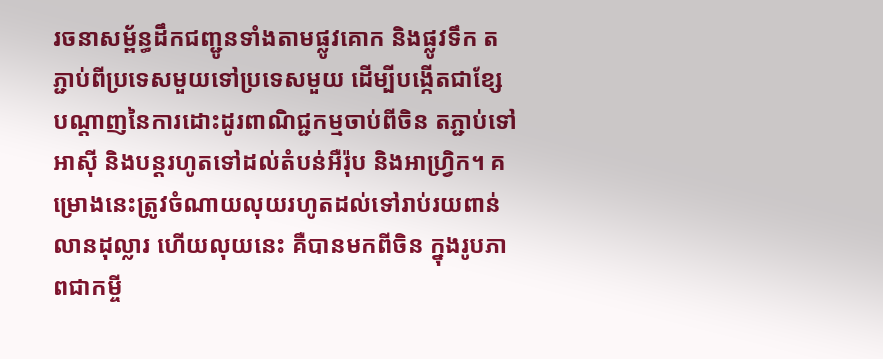រចនាសម្ព័ន្ធដឹកជញ្ជូនទាំងតាមផ្លូវគោក និងផ្លូវទឹក តភ្ជាប់ពីប្រទេសមួយទៅប្រទេសមួយ ដើម្បីបង្កើតជាខ្សែបណ្តាញនៃការដោះដូរពាណិជ្ជកម្មចាប់ពីចិន តភ្ជាប់ទៅអាស៊ី និងបន្តរហូតទៅដល់តំបន់អឺរ៉ុប និងអាហ្វ្រិក។ គម្រោងនេះត្រូវចំណាយលុយរហូតដល់ទៅរាប់រយពាន់លានដុល្លារ ហើយលុយនេះ គឺបានមកពីចិន ក្នុងរូបភាពជាកម្ចី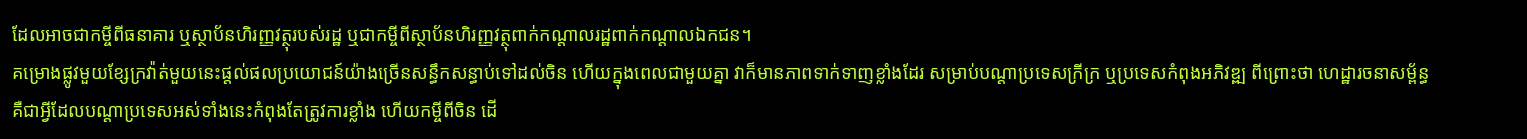ដែលអាចជាកម្ចីពីធនាគារ ឬស្ថាប័នហិរញ្ញវត្ថុរបស់រដ្ឋ ឬជាកម្ចីពីស្ថាប័នហិរញ្ញវត្ថុពាក់កណ្តាលរដ្ឋពាក់កណ្តាលឯកជន។
គម្រោងផ្លូវមួយខ្សែក្រវ៉ាត់មួយនេះផ្តល់ផលប្រយោជន៍យ៉ាងច្រើនសន្ធឹកសន្ធាប់ទៅដល់ចិន ហើយក្នុងពេលជាមួយគ្នា វាក៏មានភាពទាក់ទាញខ្លាំងដែរ សម្រាប់បណ្តាប្រទេសក្រីក្រ ឬប្រទេសកំពុងអភិវឌ្ឍ ពីព្រោះថា ហេដ្ឋារចនាសម្ព័ន្ធគឺជាអ្វីដែលបណ្តាប្រទេសអស់ទាំងនេះកំពុងតែត្រូវការខ្លាំង ហើយកម្ចីពីចិន ដើ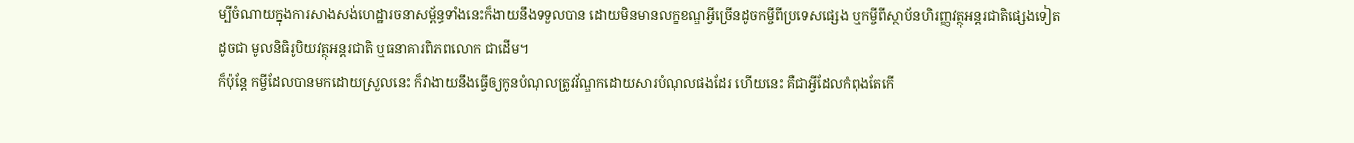ម្បីចំណាយក្នុងការសាងសង់ហេដ្ឋារចនាសម្ព័ន្ធទាំងនេះក៏ងាយនឹងទទួលបាន ដោយមិនមានលក្ខខណ្ឌអ្វីច្រើនដូចកម្ចីពីប្រទេសផ្សេង ឬកម្ចីពីស្ថាប័នហិរញ្ញវត្ថុអន្តរជាតិផ្សេងទៀត ដូចជា មូលនិធិរូបិយវត្ថុអន្តរជាតិ ឬធនាគារពិភពលោក ជាដើម។
ក៏ប៉ុន្តែ កម្ចីដែលបានមកដោយស្រួលនេះ ក៏វាងាយនឹងធ្វើឲ្យកូនបំណុលត្រូវវ័ណ្ឌកដោយសារបំណុលផងដែរ ហើយនេះ គឺជាអ្វីដែលកំពុងតែកើ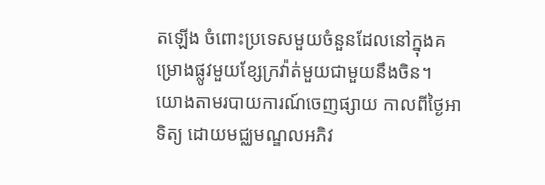តឡើង ចំពោះប្រទេសមួយចំនួនដែលនៅក្នុងគម្រោងផ្លូវមួយខ្សែក្រវ៉ាត់មួយជាមួយនឹងចិន។
យោងតាមរបាយការណ៍ចេញផ្សាយ កាលពីថ្ងៃអាទិត្យ ដោយមជ្ឈមណ្ឌលអភិវ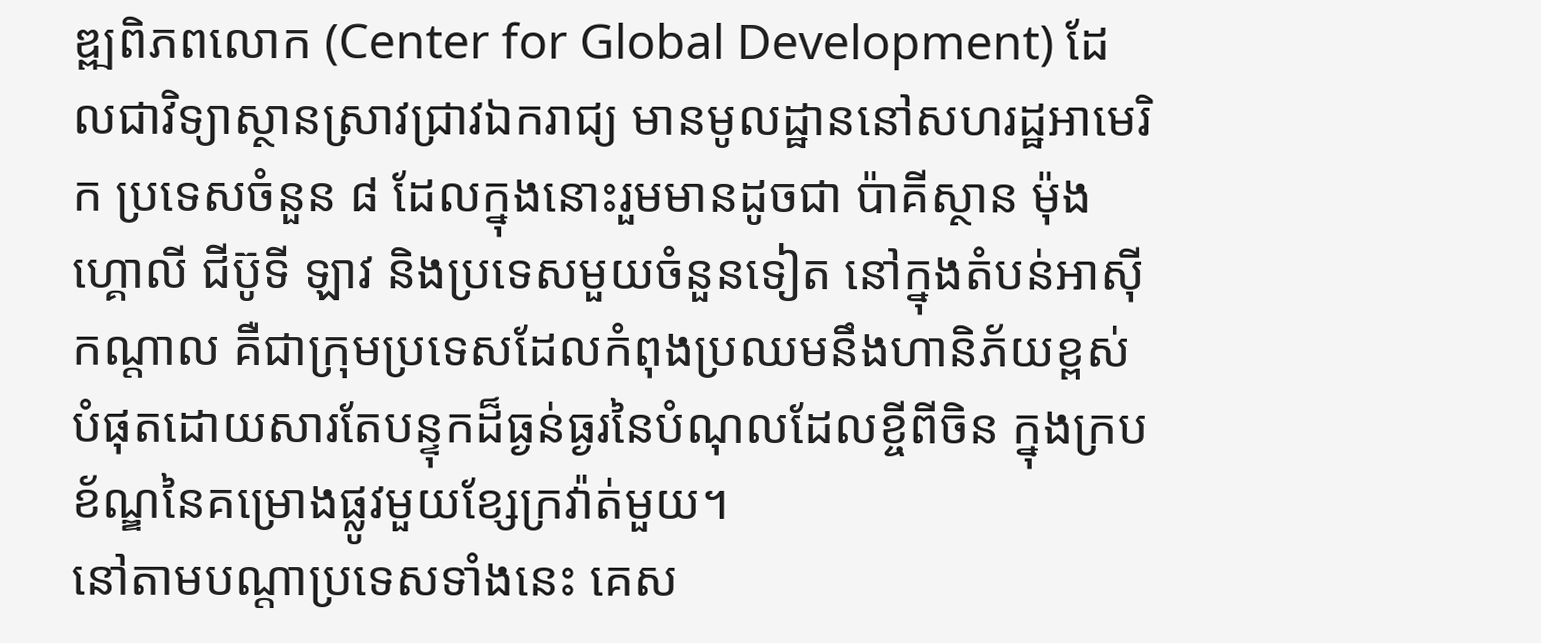ឌ្ឍពិភពលោក (Center for Global Development) ដែលជាវិទ្យាស្ថានស្រាវជ្រាវឯករាជ្យ មានមូលដ្ឋាននៅសហរដ្ឋអាមេរិក ប្រទេសចំនួន ៨ ដែលក្នុងនោះរួមមានដូចជា ប៉ាគីស្ថាន ម៉ុងហ្គោលី ជីប៊ូទី ឡាវ និងប្រទេសមួយចំនួនទៀត នៅក្នុងតំបន់អាស៊ីកណ្តាល គឺជាក្រុមប្រទេសដែលកំពុងប្រឈមនឹងហានិភ័យខ្ពស់បំផុតដោយសារតែបន្ទុកដ៏ធ្ងន់ធ្ងរនៃបំណុលដែលខ្ចីពីចិន ក្នុងក្របខ័ណ្ឌនៃគម្រោងផ្លូវមួយខ្សែក្រវ៉ាត់មួយ។
នៅតាមបណ្តាប្រទេសទាំងនេះ គេស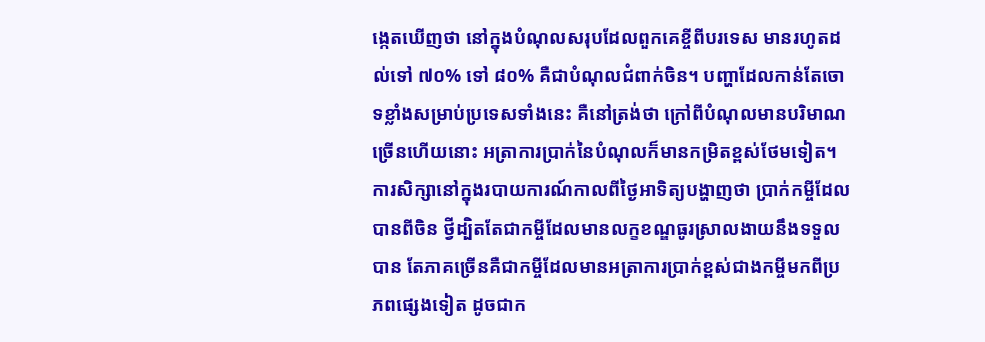ង្កេតឃើញថា នៅក្នុងបំណុលសរុបដែលពួកគេខ្ចីពីបរទេស មានរហូតដល់ទៅ ៧០% ទៅ ៨០% គឺជាបំណុលជំពាក់ចិន។ បញ្ហាដែលកាន់តែចោទខ្លាំងសម្រាប់ប្រទេសទាំងនេះ គឺនៅត្រង់ថា ក្រៅពីបំណុលមានបរិមាណច្រើនហើយនោះ អត្រាការប្រាក់នៃបំណុលក៏មានកម្រិតខ្ពស់ថែមទៀត។ ការសិក្សានៅក្នុងរបាយការណ៍កាលពីថ្ងៃអាទិត្យបង្ហាញថា ប្រាក់កម្ចីដែលបានពីចិន ថ្វីដ្បិតតែជាកម្ចីដែលមានលក្ខខណ្ឌធូរស្រាលងាយនឹងទទួលបាន តែភាគច្រើនគឺជាកម្ចីដែលមានអត្រាការប្រាក់ខ្ពស់ជាងកម្ចីមកពីប្រភពផ្សេងទៀត ដូចជាក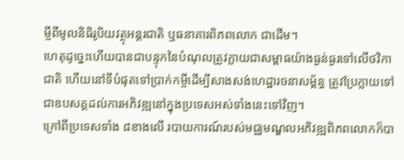ម្ចីពីមូលនិធិរូបិយវត្ថុអន្តរជាតិ ឬធនាគារពិភពលោក ជាដើម។
ហេតុដូច្នេះហើយបានជាបន្ទុកនៃបំណុលត្រូវក្លាយជាសម្ពាធយ៉ាងធ្ងន់ធ្ងរទៅលើថវិកាជាតិ ហើយនៅទីបំផុតទៅប្រាក់កម្ចីដើម្បីសាងសង់ហេដ្ឋារចនាសម្ព័ន្ធ ត្រូវប្រែក្លាយទៅជាឧបសគ្គដល់ការអភិវឌ្ឍនៅក្នុងប្រទេសអស់ទាំងនេះទៅវិញ។
ក្រៅពីប្រទេសទាំង ៨ខាងលើ របាយការណ៍របស់មជ្ឈមណ្ឌលអភិវឌ្ឍពិភពលោកក៏បា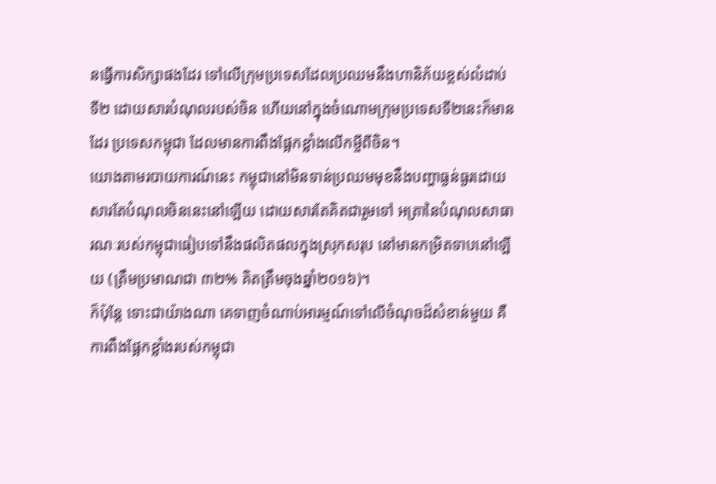នធ្វើការសិក្សាផងដែរ ទៅលើក្រុមប្រទេសដែលប្រឈមនឹងហានិភ័យខ្ពស់លំដាប់ទី២ ដោយសារបំណុលរបស់ចិន ហើយនៅក្នុងចំណោមក្រុមប្រទេសទី២នេះក៏មានដែរ ប្រទេសកម្ពុជា ដែលមានការពឹងផ្អែកខ្លាំងលើកម្ចីពីចិន។
យោងតាមរបាយការណ៍នេះ កម្ពុជានៅមិនទាន់ប្រឈមមុខនឹងបញ្ហាធ្ងន់ធ្ងរដោយសារតែបំណុលចិននេះនៅឡើយ ដោយសារតែគិតជារួមទៅ អត្រានៃបំណុលសាធារណៈរបស់កម្ពុជាធៀបទៅនឹងផលិតផលក្នុងស្រុកសរុប នៅមានកម្រិតទាបនៅឡើយ (ត្រឹមប្រមាណជា ៣២% គិតត្រឹមចុងឆ្នាំ២០១៦)។
ក៏ប៉ុន្តែ ទោះជាយ៉ាងណា គេទាញចំណាប់អារម្មណ៍ទៅលើចំណុចដ៏សំខាន់មួយ គឺការពឹងផ្អែកខ្លាំងរបស់កម្ពុជា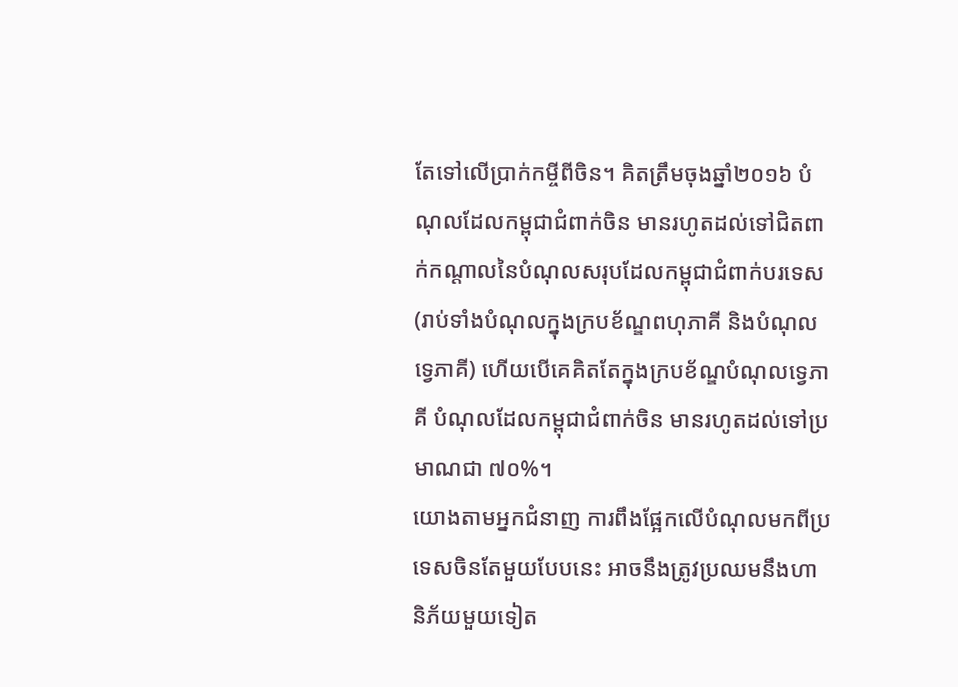តែទៅលើប្រាក់កម្ចីពីចិន។ គិតត្រឹមចុងឆ្នាំ២០១៦ បំណុលដែលកម្ពុជាជំពាក់ចិន មានរហូតដល់ទៅជិតពាក់កណ្តាលនៃបំណុលសរុបដែលកម្ពុជាជំពាក់បរទេស (រាប់ទាំងបំណុលក្នុងក្របខ័ណ្ឌពហុភាគី និងបំណុលទ្វេភាគី) ហើយបើគេគិតតែក្នុងក្របខ័ណ្ឌបំណុលទ្វេភាគី បំណុលដែលកម្ពុជាជំពាក់ចិន មានរហូតដល់ទៅប្រមាណជា ៧០%។
យោងតាមអ្នកជំនាញ ការពឹងផ្អែកលើបំណុលមកពីប្រទេសចិនតែមួយបែបនេះ អាចនឹងត្រូវប្រឈមនឹងហានិភ័យមួយទៀត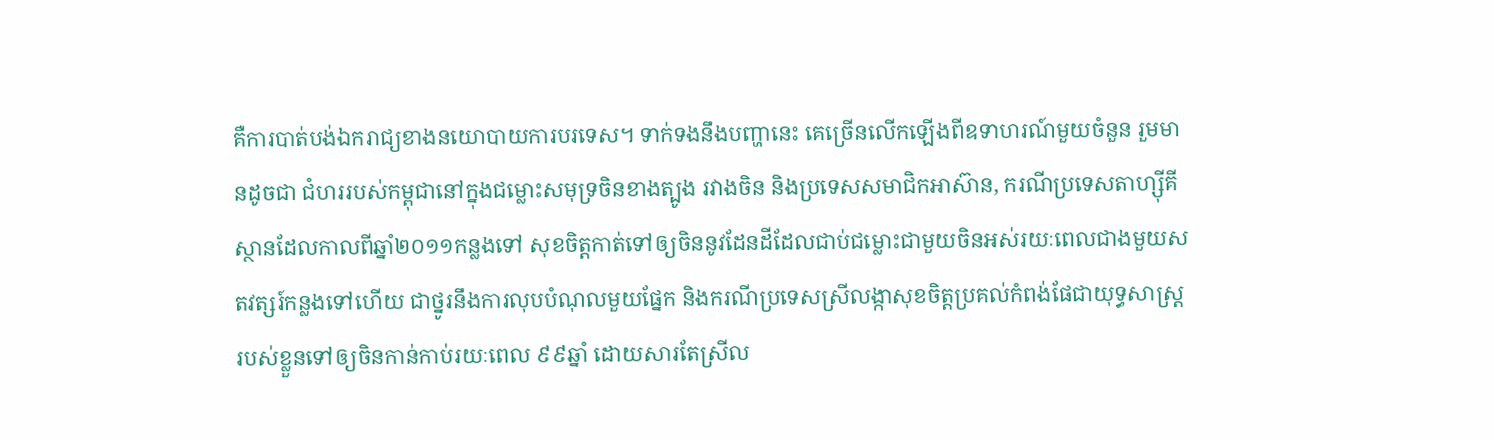គឺការបាត់បង់ឯករាជ្យខាងនយោបាយការបរទេស។ ទាក់ទងនឹងបញ្ហានេះ គេច្រើនលើកឡើងពីឧទាហរណ៍មួយចំនួន រួមមានដូចជា ជំហររបស់កម្ពុជានៅក្នុងជម្លោះសមុទ្រចិនខាងត្បូង រវាងចិន និងប្រទេសសមាជិកអាស៊ាន, ករណីប្រទេសតាហ្ស៊ីគីស្ថានដែលកាលពីឆ្នាំ២០១១កន្លងទៅ សុខចិត្តកាត់ទៅឲ្យចិននូវដែនដីដែលជាប់ជម្លោះជាមួយចិនអស់រយៈពេលជាងមួយសតវត្សរ៍កន្លងទៅហើយ ជាថ្នូរនឹងការលុបបំណុលមួយផ្នែក និងករណីប្រទេសស្រីលង្កាសុខចិត្តប្រគល់កំពង់ផែជាយុទ្ធសាស្រ្តរបស់ខ្លួនទៅឲ្យចិនកាន់កាប់រយៈពេល ៩៩ឆ្នាំ ដោយសារតែស្រីល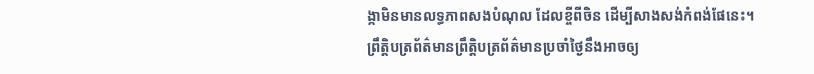ង្កាមិនមានលទ្ធភាពសងបំណុល ដែលខ្ចីពីចិន ដើម្បីសាងសង់កំពង់ផែនេះ។
ព្រឹត្តិបត្រព័ត៌មានព្រឹត្តិបត្រព័ត៌មានប្រចាំថ្ងៃនឹងអាចឲ្យ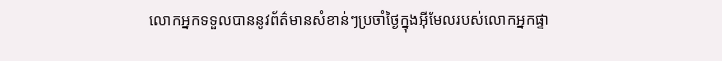លោកអ្នកទទួលបាននូវព័ត៌មានសំខាន់ៗប្រចាំថ្ងៃក្នុងអ៊ីមែលរបស់លោកអ្នកផ្ទា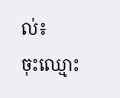ល់៖
ចុះឈ្មោះ